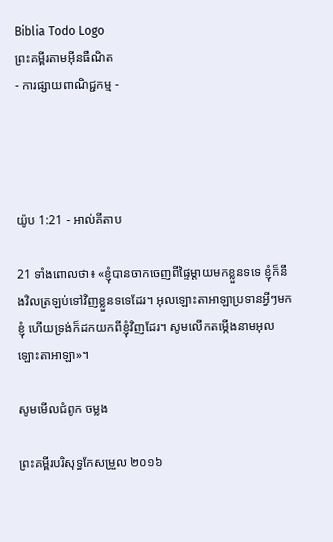Biblia Todo Logo
ព្រះគម្ពីរតាមអ៊ីនធឺណិត
- ការផ្សាយពាណិជ្ជកម្ម -




យ៉ូប 1:21 - អាល់គីតាប

21 ទាំងពោលថា៖ «ខ្ញុំបានចាកចេញពីផ្ទៃម្ដាយមកខ្លួនទទេ ខ្ញុំក៏នឹងវិលត្រឡប់ទៅវិញខ្លួនទទេដែរ។ អុលឡោះ‌តាអាឡាប្រទានអ្វីៗមកខ្ញុំ ហើយទ្រង់ក៏ដកយកពីខ្ញុំវិញដែរ។ សូមលើកតម្កើងនាមអុលឡោះ‌តាអាឡា»។

សូមមើលជំពូក ចម្លង

ព្រះគម្ពីរបរិសុទ្ធកែសម្រួល ២០១៦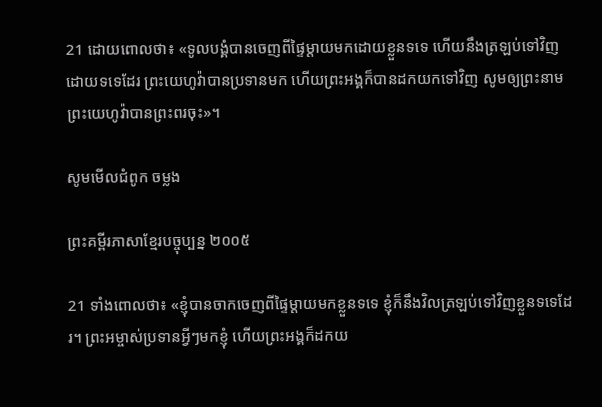21 ដោយពោលថា៖ «ទូល‌បង្គំបានចេញពីផ្ទៃម្តាយមកដោយខ្លួនទទេ ហើយនឹងត្រឡប់ទៅវិញដោយទទេដែរ ព្រះ‌យេហូវ៉ាបានប្រទានមក ហើយព្រះ‌អង្គក៏បានដកយកទៅវិញ សូមឲ្យព្រះ‌នាមព្រះ‌យេហូវ៉ាបានព្រះ‌ពរចុះ»។

សូមមើលជំពូក ចម្លង

ព្រះគម្ពីរភាសាខ្មែរបច្ចុប្បន្ន ២០០៥

21 ទាំងពោលថា៖ «ខ្ញុំបានចាកចេញពីផ្ទៃម្ដាយមកខ្លួនទទេ ខ្ញុំក៏នឹងវិលត្រឡប់ទៅវិញខ្លួនទទេដែរ។ ព្រះ‌អម្ចាស់ប្រទានអ្វីៗមកខ្ញុំ ហើយព្រះអង្គក៏ដកយ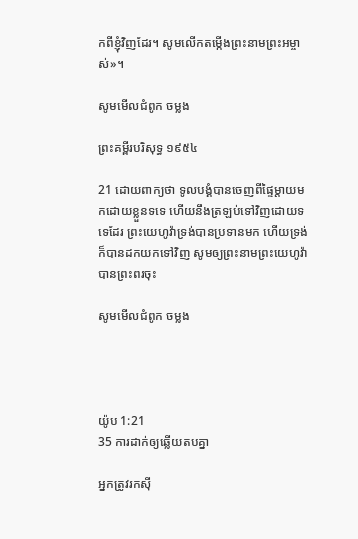កពីខ្ញុំវិញដែរ។ សូមលើកតម្កើងព្រះ‌នាមព្រះ‌អម្ចាស់»។

សូមមើលជំពូក ចម្លង

ព្រះគម្ពីរបរិសុទ្ធ ១៩៥៤

21 ដោយពាក្យថា ទូលបង្គំបានចេញពីផ្ទៃម្តាយមកដោយខ្លួនទទេ ហើយនឹងត្រឡប់ទៅវិញដោយទទេដែរ ព្រះ‌យេហូវ៉ាទ្រង់បានប្រទានមក ហើយទ្រង់ក៏បានដកយកទៅវិញ សូមឲ្យព្រះ‌នាមព្រះ‌យេហូវ៉ាបានព្រះ‌ពរចុះ

សូមមើលជំពូក ចម្លង




យ៉ូប 1:21
35 ការដាក់ឲ្យឆ្លើយតបគ្នា

អ្នកត្រូវរកស៊ី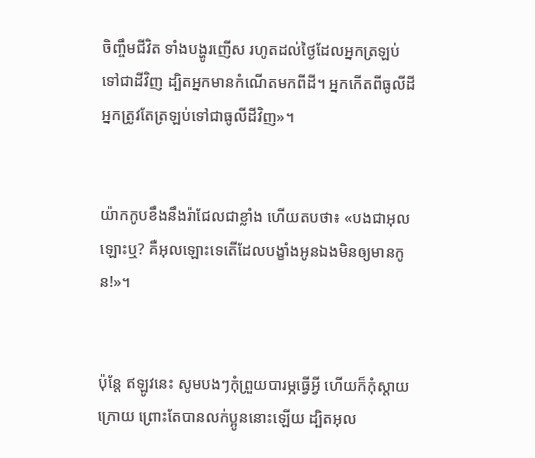ចិញ្ចឹមជីវិត ទាំងបង្ហូរញើស រហូតដល់ថ្ងៃដែលអ្នកត្រឡប់ទៅជាដីវិញ ដ្បិតអ្នកមានកំណើតមកពីដី។ អ្នកកើតពីធូលីដី អ្នកត្រូវតែត្រឡប់ទៅជាធូលីដីវិញ»។


យ៉ាកកូបខឹងនឹងរ៉ាជែលជាខ្លាំង ហើយតបថា៖ «បងជាអុលឡោះឬ? គឺអុលឡោះទេតើដែលបង្ខាំងអូនឯងមិនឲ្យមានកូន!»។


ប៉ុន្តែ ឥឡូវនេះ សូមបងៗកុំព្រួយបារម្ភធ្វើអ្វី ហើយក៏កុំស្តាយក្រោយ ព្រោះតែបានលក់ប្អូននោះឡើយ ដ្បិតអុល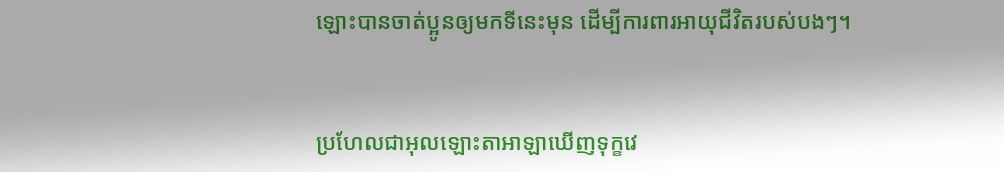ឡោះបានចាត់ប្អូនឲ្យមកទីនេះមុន ដើម្បីការពារអាយុជីវិតរបស់បងៗ។


ប្រហែលជាអុលឡោះ‌តាអាឡាឃើញទុក្ខវេ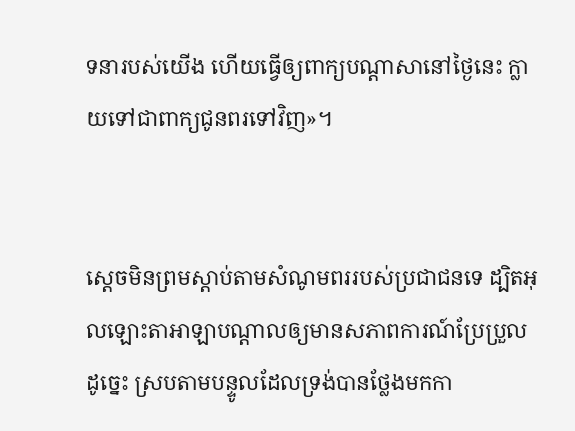ទនារបស់យើង ហើយធ្វើឲ្យពាក្យបណ្តាសានៅថ្ងៃនេះ ក្លាយទៅជាពាក្យជូនពរទៅវិញ»។


ស្តេចមិនព្រមស្តាប់តាមសំណូម‌ពររបស់ប្រជា‌ជនទេ ដ្បិតអុលឡោះ‌តាអាឡាបណ្តាលឲ្យមានសភាពការណ៍ប្រែ‌ប្រួលដូច្នេះ ស្របតាមបន្ទូលដែលទ្រង់បានថ្លែងមកកា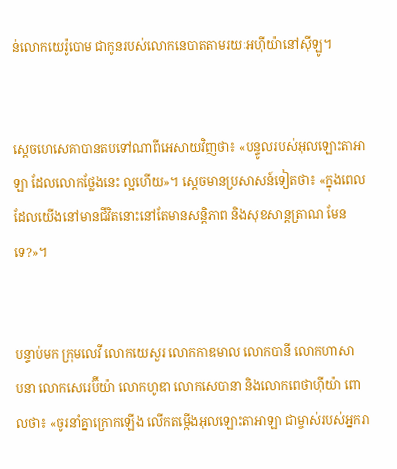ន់លោកយេរ៉ូ‌បោម ជាកូនរបស់លោកនេបាតតាមរយៈអហ៊ីយ៉ានៅស៊ីឡូ។


ស្តេចហេ‌សេគាបានតបទៅណាពីអេសាយវិញថា៖ «បន្ទូលរបស់អុលឡោះ‌តាអាឡា ដែលលោកថ្លែងនេះ ល្អហើយ»។ ស្តេចមានប្រសាសន៍ទៀតថា៖ «ក្នុងពេលដែលយើងនៅមានជីវិតនោះនៅតែមានសន្តិ‌ភាព និងសុខ‌សាន្ត‌ត្រាណ មែនទេ?»។


បន្ទាប់មក ក្រុមលេវី លោកយេសួរ លោកកាឌ‌មាល លោកបានី លោកហាសាប‌នា លោកសេរេ‌ប៊ីយ៉ា លោកហូឌា លោកសេបា‌នា និងលោកពេថា‌ហ៊ីយ៉ា ពោលថា៖ «ចូរនាំគ្នាក្រោកឡើង លើកតម្កើងអុលឡោះ‌តាអាឡា ជាម្ចាស់របស់អ្នករា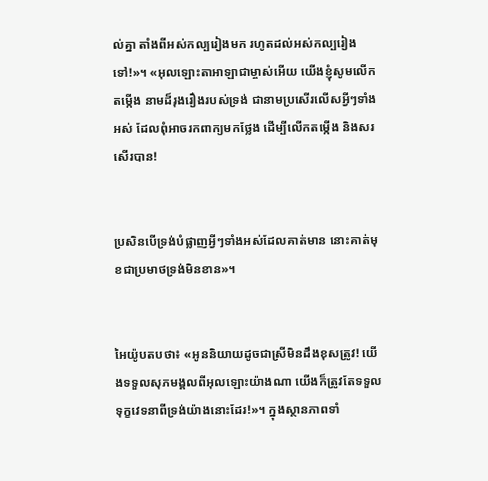ល់គ្នា តាំងពីអស់‌កល្បរៀងមក រហូតដល់អស់‌កល្បរៀងទៅ!»។ «អុលឡោះ‌តាអាឡាជាម្ចាស់អើយ យើងខ្ញុំសូមលើកតម្កើង នាមដ៏រុង‌រឿងរបស់ទ្រង់ ជានាមប្រសើរលើសអ្វីៗទាំងអស់ ដែលពុំអាចរកពាក្យមកថ្លែង ដើម្បីលើកតម្កើង និងសរសើរបាន!


ប្រសិនបើទ្រង់បំផ្លាញអ្វីៗទាំងអស់ដែលគាត់មាន នោះគាត់មុខជាប្រមាថទ្រង់មិនខាន»។


អៃយ៉ូបតបថា៖ «អូននិយាយដូចជាស្រីមិនដឹងខុសត្រូវ! យើងទទួលសុភ‌មង្គលពីអុលឡោះយ៉ាងណា យើងក៏ត្រូវតែទទួលទុក្ខវេទនាពីទ្រង់យ៉ាងនោះដែរ!»។ ក្នុងស្ថាន‌ភាពទាំ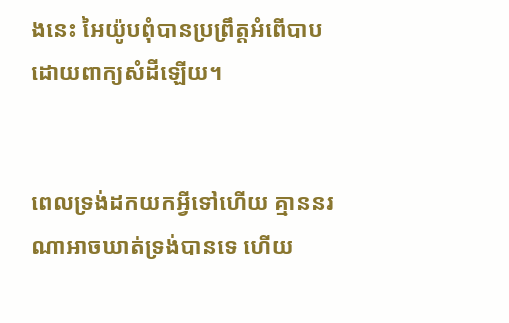ងនេះ អៃយ៉ូបពុំបានប្រព្រឹត្តអំពើបាប ដោយពាក្យសំដីឡើយ។


ពេលទ្រង់ដកយកអ្វីទៅហើយ គ្មាននរណាអាចឃាត់ទ្រង់បានទេ ហើយ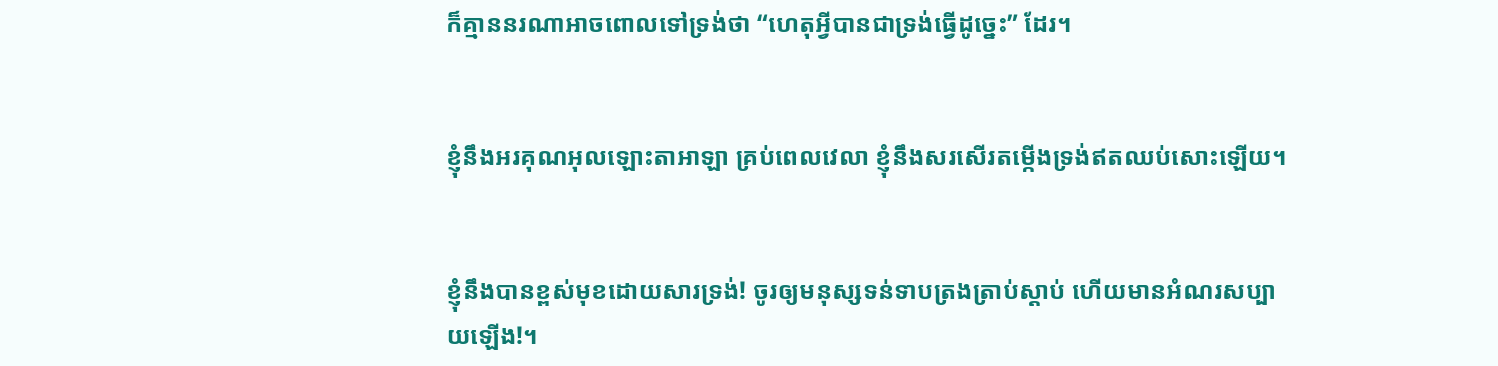ក៏គ្មាននរណាអាចពោលទៅទ្រង់ថា “ហេតុអ្វីបានជាទ្រង់ធ្វើដូច្នេះ” ដែរ។


ខ្ញុំនឹងអរគុណអុលឡោះ‌តាអាឡា គ្រប់ពេលវេលា ខ្ញុំនឹងសរសើរតម្កើងទ្រង់ឥតឈប់សោះឡើយ។


ខ្ញុំនឹងបានខ្ពស់មុខដោយ‌សារទ្រង់! ចូរឲ្យមនុស្សទន់‌ទាបត្រង‌ត្រាប់ស្ដាប់ ហើយមានអំណរសប្បាយឡើង!។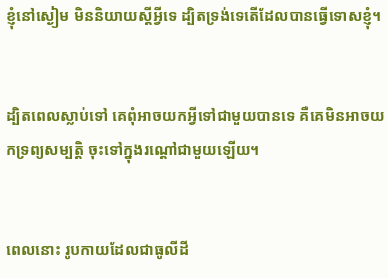ខ្ញុំនៅស្ងៀម មិននិយាយស្តីអ្វីទេ ដ្បិតទ្រង់ទេតើដែលបានធ្វើទោសខ្ញុំ។


ដ្បិតពេលស្លាប់ទៅ គេពុំអាចយកអ្វីទៅជាមួយបានទេ គឺគេមិនអាចយកទ្រព្យ‌សម្បត្តិ ចុះទៅក្នុងរណ្ដៅជាមួយឡើយ។


ពេលនោះ រូបកាយដែលជាធូលីដី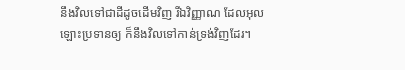នឹងវិលទៅជាដីដូចដើមវិញ រីឯវិញ្ញាណ ដែលអុលឡោះប្រទានឲ្យ ក៏នឹងវិលទៅកាន់ទ្រង់វិញដែរ។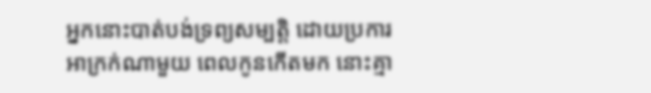អ្នកនោះបាត់បង់ទ្រព្យសម្បត្តិ ដោយប្រការអាក្រក់ណាមួយ ពេលកូនកើតមក នោះគ្មា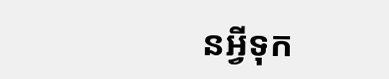នអ្វីទុក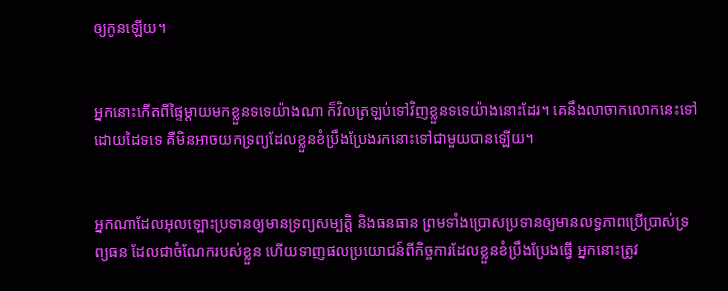ឲ្យកូនឡើយ។


អ្នកនោះកើតពីផ្ទៃម្ដាយមកខ្លួនទទេយ៉ាងណា ក៏វិលត្រឡប់ទៅវិញខ្លួនទទេយ៉ាងនោះដែរ។ គេនឹងលាចាកលោកនេះទៅដោយដៃទទេ គឺមិនអាចយកទ្រព្យដែលខ្លួនខំប្រឹង‌ប្រែងរកនោះទៅជាមួយបានឡើយ។


អ្នកណាដែលអុលឡោះប្រទានឲ្យមានទ្រព្យសម្បត្តិ និងធន‌ធាន ព្រមទាំងប្រោសប្រទានឲ្យមានលទ្ធ‌ភាពប្រើ‌ប្រាស់ទ្រព្យ‌ធន ដែលជាចំណែករបស់ខ្លួន ហើយទាញផលប្រយោជន៍ពីកិច្ចការដែលខ្លួនខំប្រឹង‌ប្រែងធ្វើ អ្នកនោះត្រូវ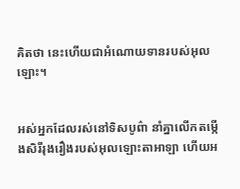គិតថា នេះហើយជាអំណោយទានរបស់អុលឡោះ។


អស់អ្នកដែលរស់នៅទិសបូព៌ា នាំគ្នាលើកតម្កើងសិរី‌រុង‌រឿងរបស់អុលឡោះ‌តាអាឡា ហើយអ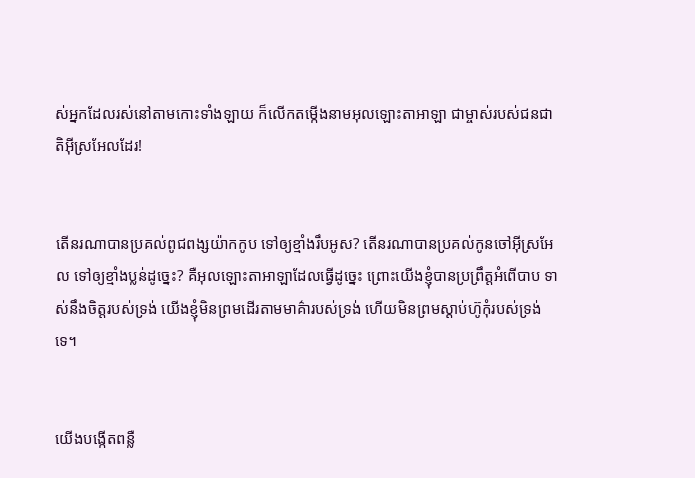ស់អ្នកដែលរស់នៅតាមកោះទាំង‌ឡាយ ក៏លើកតម្កើងនាមអុលឡោះ‌តាអាឡា ជាម្ចាស់របស់ជន‌ជាតិអ៊ីស្រ‌អែលដែរ!


តើនរណាបានប្រគល់ពូជ‌ពង្សយ៉ាកកូប ទៅឲ្យខ្មាំងរឹបអូស? តើនរណាបានប្រគល់កូនចៅអ៊ីស្រ‌អែល ទៅឲ្យខ្មាំងប្លន់ដូច្នេះ? គឺអុលឡោះ‌តាអាឡាដែលធ្វើដូច្នេះ ព្រោះយើងខ្ញុំបានប្រព្រឹត្តអំពើបាប ទាស់នឹងចិត្តរបស់ទ្រង់ យើងខ្ញុំមិនព្រមដើរតាមមាគ៌ារបស់ទ្រង់ ហើយមិនព្រមស្ដាប់ហ៊ូកុំរបស់ទ្រង់ទេ។


យើងបង្កើតពន្លឺ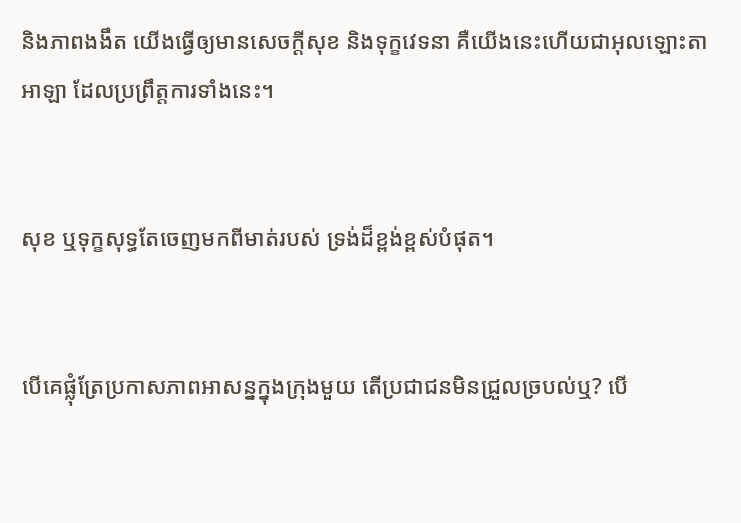និងភាពងងឹត យើងធ្វើឲ្យមានសេចក្ដីសុខ និងទុក្ខវេទនា គឺយើងនេះហើយជាអុលឡោះ‌តាអាឡា ដែលប្រព្រឹត្តការទាំងនេះ។


សុខ ឬទុក្ខសុទ្ធតែចេញមកពីមាត់របស់ ទ្រង់ដ៏ខ្ពង់‌ខ្ពស់បំផុត។


បើគេផ្លុំត្រែប្រកាសភាពអាសន្នក្នុងក្រុងមួយ តើប្រជា‌ជនមិនជ្រួល‌ច្របល់ឬ? បើ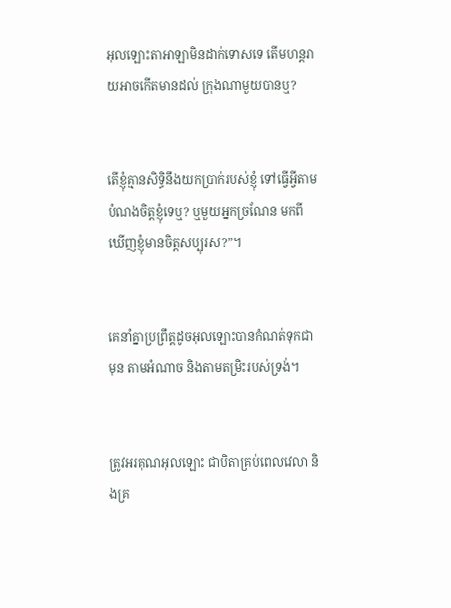អុលឡោះ‌តាអាឡាមិនដាក់ទោសទេ តើមហន្ត‌រាយអាចកើតមានដល់ ក្រុងណាមួយបានឬ?


តើខ្ញុំគ្មានសិទ្ធិនឹងយកប្រាក់របស់ខ្ញុំ ទៅធ្វើអ្វីតាមបំណងចិត្ដខ្ញុំទេឬ? ឬមួយអ្នកច្រណែន មកពីឃើញខ្ញុំមានចិត្ដសប្បុរស?”។


គេនាំគ្នាប្រព្រឹត្ដដូចអុលឡោះបានកំណត់ទុកជាមុន តាមអំណាច និងតាមតម្រិះរបស់ទ្រង់។


ត្រូវអរគុណអុលឡោះ ជាបិតាគ្រប់ពេលវេលា និងគ្រ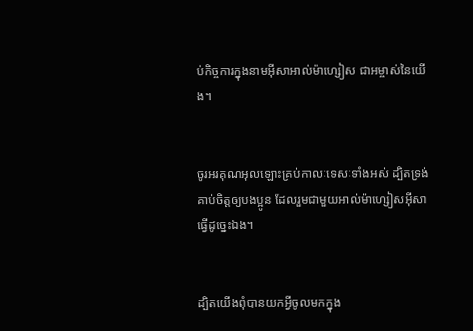ប់កិច្ចការក្នុងនាមអ៊ីសា‌អាល់ម៉ា‌ហ្សៀស ជាអម្ចាស់នៃយើង។


ចូរអរគុណអុលឡោះគ្រប់កាលៈ‌ទេសៈទាំងអស់ ដ្បិតទ្រង់គាប់ចិត្តឲ្យបងប្អូន ដែលរួមជាមួយអាល់ម៉ា‌ហ្សៀស‌អ៊ីសាធ្វើដូច្នេះឯង។


ដ្បិតយើងពុំបានយកអ្វីចូលមកក្នុង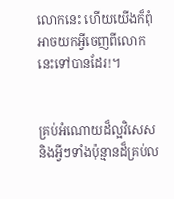លោកនេះ ហើយយើងក៏ពុំអាចយកអ្វីចេញពីលោកនេះទៅបានដែរ!។


គ្រប់អំណោយដ៏ល្អវិសេស និងអ្វីៗទាំងប៉ុន្មានដ៏គ្រប់ល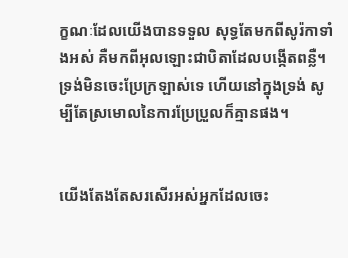ក្ខណៈដែលយើងបានទទួល សុទ្ធតែមកពីសូរ៉កាទាំងអស់ គឺមកពីអុលឡោះ‌ជាបិតាដែលបង្កើតពន្លឺ។ ទ្រង់មិនចេះប្រែក្រឡាស់ទេ ហើយនៅក្នុងទ្រង់ សូម្បីតែស្រមោលនៃការប្រែ‌ប្រួលក៏គ្មានផង។


យើងតែងតែសរសើរអស់អ្នកដែលចេះ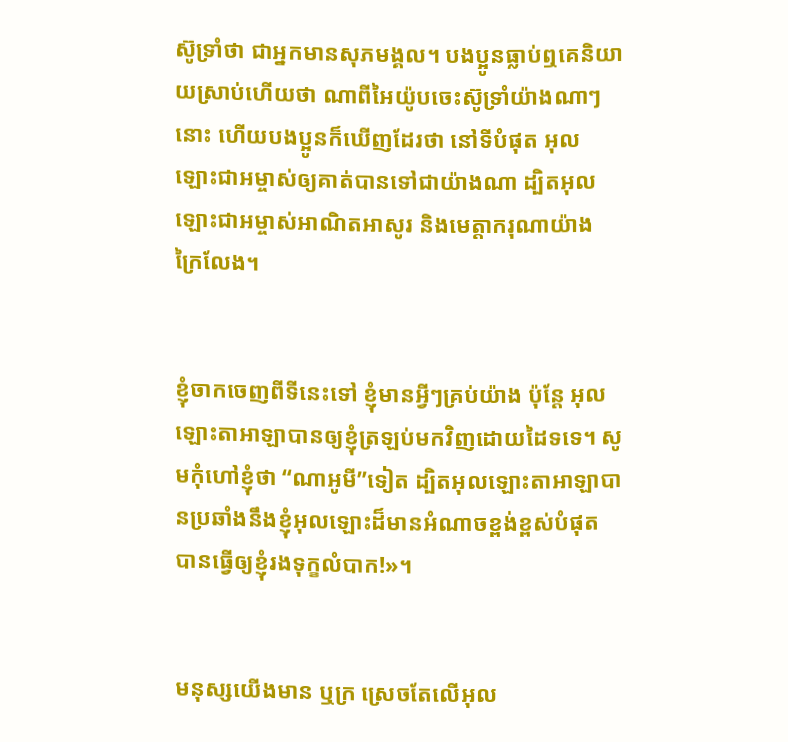ស៊ូទ្រាំថា ជាអ្នកមានសុភមង្គល។ បងប្អូនធ្លាប់ឮគេនិយាយស្រាប់ហើយថា ណាពី‌អៃយ៉ូបចេះស៊ូទ្រាំយ៉ាងណាៗនោះ ហើយបងប្អូនក៏ឃើញដែរថា នៅទីបំផុត អុលឡោះ‌ជាអម្ចាស់ឲ្យគាត់បានទៅជាយ៉ាងណា ដ្បិតអុលឡោះ‌ជាអម្ចាស់អាណិតអាសូរ និងមេត្ដា‌ករុណាយ៉ាងក្រៃ‌លែង។


ខ្ញុំចាកចេញពីទីនេះទៅ ខ្ញុំមានអ្វីៗគ្រប់យ៉ាង ប៉ុន្តែ អុលឡោះ‌តាអាឡាបានឲ្យខ្ញុំត្រឡប់មកវិញដោយដៃទទេ។ សូមកុំហៅខ្ញុំថា “ណា‌អូមី”ទៀត ដ្បិតអុលឡោះ‌តាអាឡាបានប្រឆាំងនឹងខ្ញុំអុលឡោះដ៏មានអំណាចខ្ពង់‌ខ្ពស់បំផុត បានធ្វើឲ្យខ្ញុំរងទុក្ខលំបាក!»។


មនុស្សយើងមាន ឬក្រ ស្រេចតែលើអុល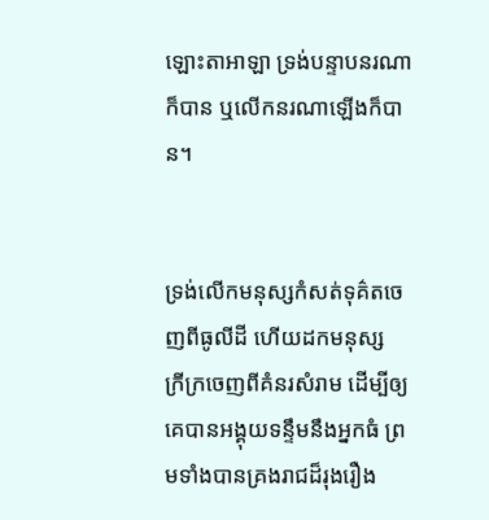ឡោះ‌តាអាឡា ទ្រង់បន្ទាបនរណាក៏បាន ឬលើកនរណាឡើងក៏បាន។


ទ្រង់លើកមនុស្សកំសត់ទុគ៌តចេញពីធូលីដី ហើយដកមនុស្សក្រី‌ក្រចេញពីគំនរសំរាម ដើម្បីឲ្យគេបានអង្គុយទន្ទឹមនឹងអ្នកធំ ព្រមទាំងបានគ្រងរាជដ៏រុង‌រឿង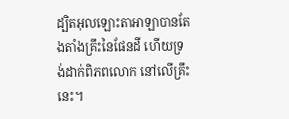ដ្បិតអុលឡោះ‌តាអាឡាបានតែង‌តាំងគ្រឹះនៃផែនដី ហើយទ្រង់ដាក់ពិភពលោក នៅលើគ្រឹះនេះ។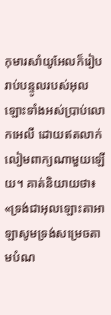កុមារសាំយូ‌អែលក៏រៀបរាប់បន្ទូលរបស់អុលឡោះទាំងអស់ប្រាប់លោកអេលី ដោយឥតលាក់លៀមពាក្យណាមួយឡើយ។ គាត់និយាយថា៖ «ទ្រង់ជាអុលឡោះ‌តាអាឡាសូមទ្រង់សម្រេចតាមបំណ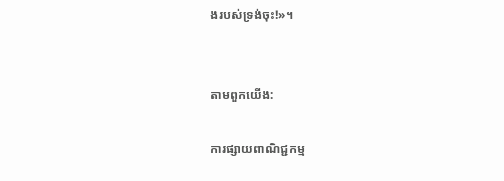ងរបស់ទ្រង់ចុះ!»។


តាមពួកយើង:

ការផ្សាយពាណិជ្ជកម្ម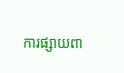ការផ្សាយពា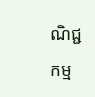ណិជ្ជកម្ម